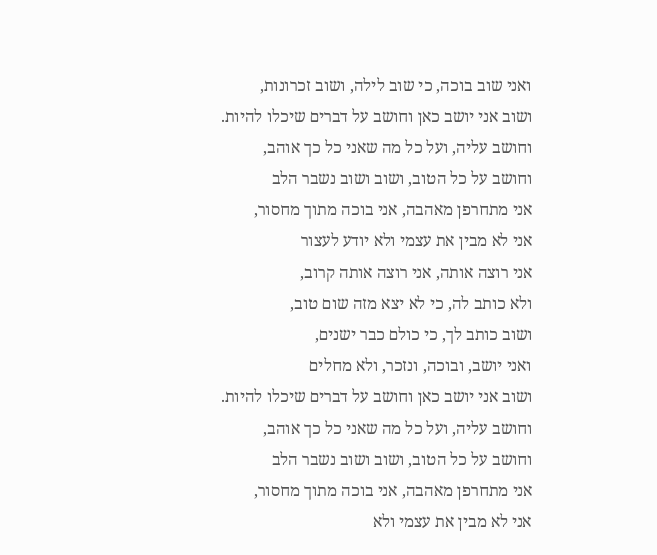ואני שוב בוכה, כי שוב לילה, ושוב זכרונות,
ושוב אני יושב כאן וחושב על דברים שיכלו להיות.
וחושב עליה, ועל כל מה שאני כל כך אוהב,
וחושב על כל הטוב, ושוב ושוב נשבר הלב
אני מתחרפן מאהבה, אני בוכה מתוך מחסור,
אני לא מבין את עצמי ולא יודע לעצור
אני רוצה אותה, אני רוצה אותה קרוב,
ולא כותב לה, כי לא יצא מזה שום טוב,
ושוב כותב לך, כי כולם כבר ישנים,
ואני יושב, ובוכה, ונזכר, ולא מחלים
ושוב אני יושב כאן וחושב על דברים שיכלו להיות.
וחושב עליה, ועל כל מה שאני כל כך אוהב,
וחושב על כל הטוב, ושוב ושוב נשבר הלב
אני מתחרפן מאהבה, אני בוכה מתוך מחסור,
אני לא מבין את עצמי ולא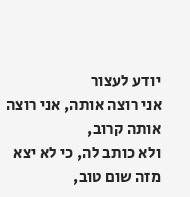יודע לעצור
אני רוצה אותה, אני רוצה אותה קרוב,
ולא כותב לה, כי לא יצא מזה שום טוב,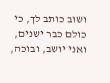ושוב כותב לך, כי כולם כבר ישנים,
ואני יושב, ובוכה,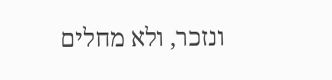ונזכר, ולא מחלים